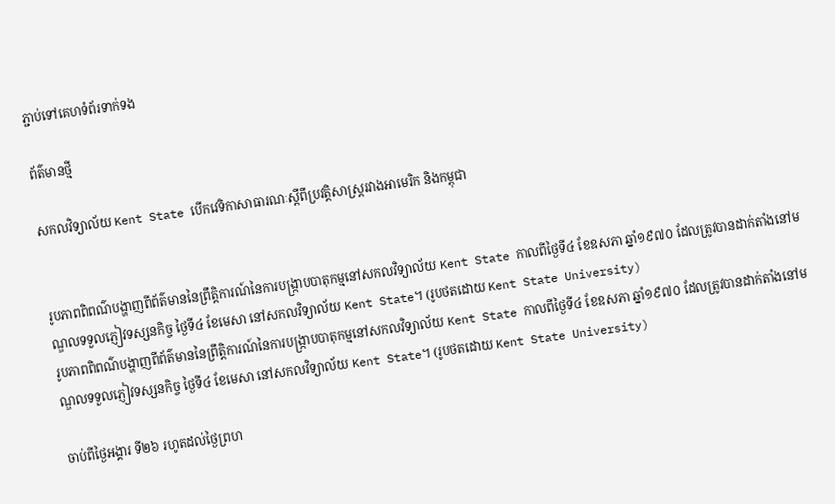ភ្ជាប់ទៅគេហទំព័រទាក់ទង

ព័ត៌មានថ្មី

សកលវិទ្យាល័យ Kent State បើកវេទិកាសាធារណៈស្តីពីប្រវត្តិសាស្ត្ររវាងអាមេរិក និងកម្ពុជា


រូបភាពពិពណ៌បង្ហាញពីព័ត៌មាននៃព្រឹត្តិការណ៍នៃការបង្ក្រាបបាតុកម្មនៅសកលវិទ្យាល័យ Kent State កាលពីថ្ងៃទី៤ ខែឧសភា ឆ្នាំ១៩៧០ ដែលត្រូវបានដាក់តាំងនៅមណ្ឌលទទួលភ្ញៀវទស្សនកិច្ច ថៃ្ងទី៤ ខែមេសា នៅសកលវិទ្យាល័យ Kent State។ (រូបថតដោយ Kent State University)
រូបភាពពិពណ៌បង្ហាញពីព័ត៌មាននៃព្រឹត្តិការណ៍នៃការបង្ក្រាបបាតុកម្មនៅសកលវិទ្យាល័យ Kent State កាលពីថ្ងៃទី៤ ខែឧសភា ឆ្នាំ១៩៧០ ដែលត្រូវបានដាក់តាំងនៅមណ្ឌលទទួលភ្ញៀវទស្សនកិច្ច ថៃ្ងទី៤ ខែមេសា នៅសកលវិទ្យាល័យ Kent State។ (រូបថតដោយ Kent State University)

ចាប់ពីថ្ងៃអង្គារ ទី២៦ រហូតដល់ថ្ងៃព្រហ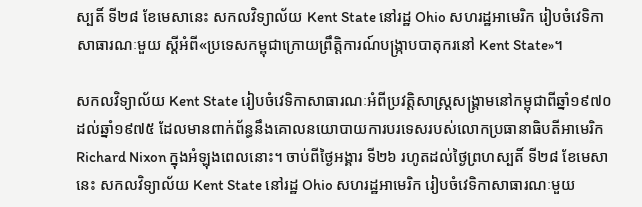ស្បតិ៍ ទី២៨ ខែមេសានេះ សកលវិទ្យាល័យ Kent State នៅរដ្ឋ Ohio សហរដ្ឋអាមេរិក រៀបចំវេទិកាសាធារណៈមួយ ស្តីអំពី«ប្រទេសកម្ពុជាក្រោយព្រឹត្តិការណ៍បង្ក្រាបបាតុករនៅ Kent State»។

សកលវិទ្យាល័យ Kent State រៀបចំវេទិកាសាធារណៈអំពីប្រវត្តិសាស្ត្រសង្គ្រាមនៅកម្ពុជាពីឆ្នាំ១៩៧០ ដល់ឆ្នាំ១៩៧៥ ដែលមានពាក់ព័ន្ធនឹងគោលនយោបាយការបរទេសរបស់លោកប្រធានាធិបតីអាមេរិក Richard Nixon ក្នុងអំឡុងពេលនោះ។ ចាប់ពីថ្ងៃអង្គារ ទី២៦ រហូតដល់ថ្ងៃព្រហស្បតិ៍ ទី២៨ ខែមេសានេះ សកលវិទ្យាល័យ Kent State នៅរដ្ឋ Ohio សហរដ្ឋអាមេរិក រៀបចំវេទិកាសាធារណៈមួយ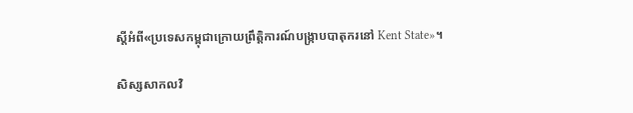ស្តីអំពី«ប្រទេសកម្ពុជាក្រោយព្រឹត្តិការណ៍បង្ក្រាបបាតុករនៅ Kent State»។

សិស្សសាកលវិ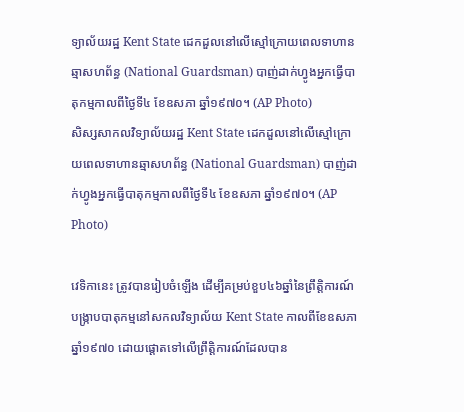ទ្យាល័យរដ្ឋ Kent State ដេកដួលនៅលើស្មៅក្រោយពេលទាហានឆ្មាសហព័ន្ធ (National Guardsman) បាញ់ដាក់ហ្វូងអ្នកធ្វើបាតុកម្មកាលពីថ្ងៃទី៤ ខែឧសភា ឆ្នាំ១៩៧០។ (AP Photo)
សិស្សសាកលវិទ្យាល័យរដ្ឋ Kent State ដេកដួលនៅលើស្មៅក្រោយពេលទាហានឆ្មាសហព័ន្ធ (National Guardsman) បាញ់ដាក់ហ្វូងអ្នកធ្វើបាតុកម្មកាលពីថ្ងៃទី៤ ខែឧសភា ឆ្នាំ១៩៧០។ (AP Photo)

វេទិកានេះ ត្រូវបានរៀបចំឡើង ដើម្បីគម្រប់ខួប៤៦ឆ្នាំនៃព្រឹត្តិការណ៍បង្ក្រាបបាតុកម្មនៅសកលវិទ្យាល័យ Kent State កាលពីខែឧសភា ឆ្នាំ១៩៧០ ដោយផ្តោតទៅលើព្រឹត្តិការណ៍ដែលបាន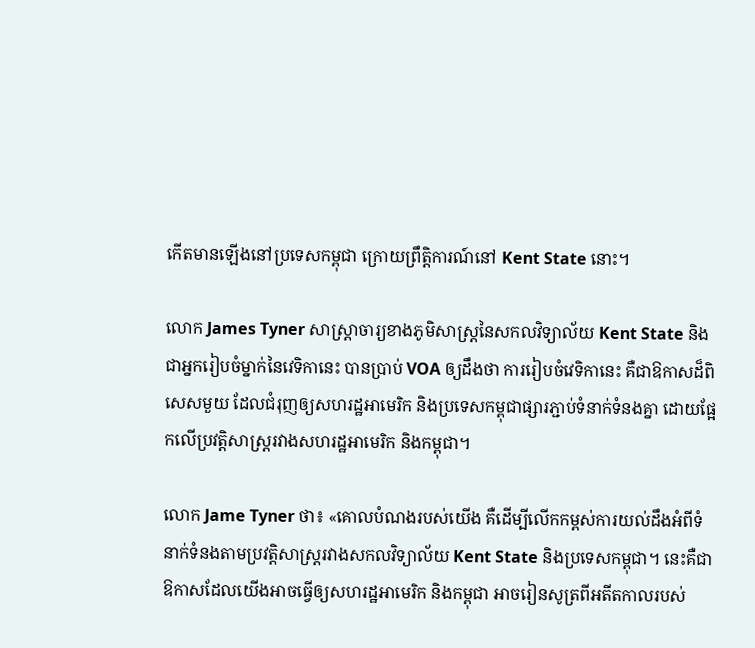កើតមានឡើងនៅប្រទេសកម្ពុជា ក្រោយព្រឹត្តិការណ៍នៅ Kent State នោះ។

លោក James Tyner សាស្ត្រាចារ្យខាងភូមិសាស្ត្រនៃសកលវិទ្យាល័យ Kent State និងជាអ្នករៀបចំម្នាក់នៃវេទិកានេះ បានប្រាប់ VOA ឲ្យដឹងថា ការរៀបចំវេទិកានេះ គឺជាឱកាសដ៏ពិសេសមួយ ដែលជំរុញឲ្យសហរដ្ឋអាមេរិក និងប្រទេសកម្ពុជាផ្សារភ្ជាប់ទំនាក់ទំនងគ្នា ដោយផ្អែកលើប្រវត្តិសាស្ត្ររវាងសហរដ្ឋអាមេរិក និងកម្ពុជា។

លោក Jame Tyner ថា៖ «គោលបំណងរបស់យើង គឺដើម្បីលើកកម្ពស់ការយល់ដឹងអំពីទំនាក់ទំនងតាមប្រវត្តិសាស្ត្ររវាងសកលវិទ្យាល័យ Kent State និងប្រទេសកម្ពុជា។ នេះគឺជាឱកាសដែលយើងអាចធ្វើឲ្យសហរដ្ឋអាមេរិក និងកម្ពុជា អាចរៀនសូត្រពីអតីតកាលរបស់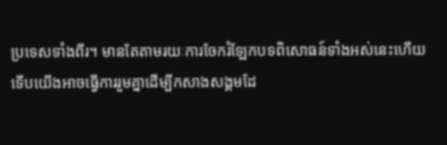ប្រទេសទាំងពីរ។ មានតែតាមរយៈការចែករំឡែកបទពិសោធន៍ទាំងអស់នេះហើយ ទើបយើងអាចធ្វើការរួមគ្នាដើម្បីកសាងសង្គមដែ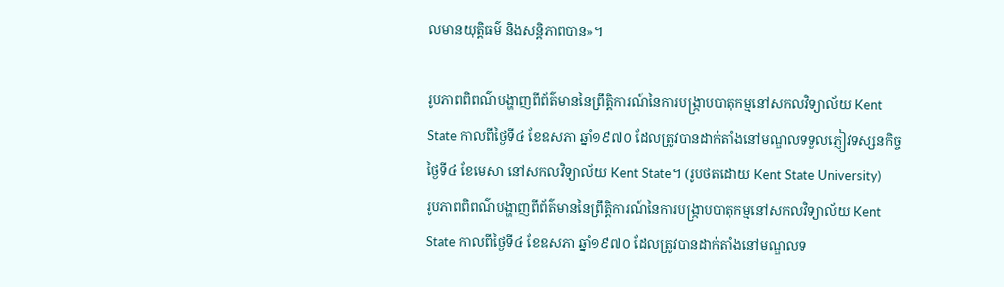លមានយុត្តិធម៌ និងសន្តិភាពបាន‍»។

រូបភាពពិពណ៌បង្ហាញពីព័ត៌មាននៃព្រឹត្តិការណ៍នៃការបង្ក្រាបបាតុកម្មនៅសកលវិទ្យាល័យ Kent State កាលពីថ្ងៃទី៤ ខែឧសភា ឆ្នាំ១៩៧០ ដែលត្រូវបានដាក់តាំងនៅមណ្ឌលទទួលភ្ញៀវទស្សនកិច្ច ថៃ្ងទី៤ ខែមេសា នៅសកលវិទ្យាល័យ Kent State។ (រូបថតដោយ Kent State University)
រូបភាពពិពណ៌បង្ហាញពីព័ត៌មាននៃព្រឹត្តិការណ៍នៃការបង្ក្រាបបាតុកម្មនៅសកលវិទ្យាល័យ Kent State កាលពីថ្ងៃទី៤ ខែឧសភា ឆ្នាំ១៩៧០ ដែលត្រូវបានដាក់តាំងនៅមណ្ឌលទ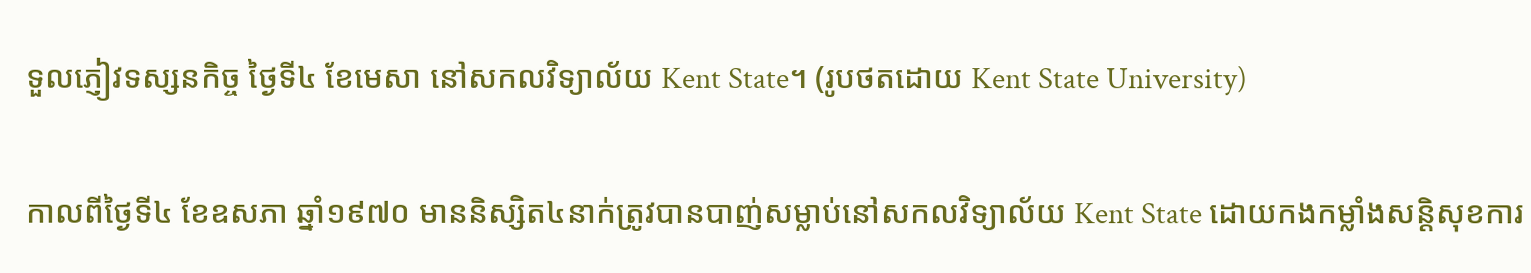ទួលភ្ញៀវទស្សនកិច្ច ថៃ្ងទី៤ ខែមេសា នៅសកលវិទ្យាល័យ Kent State។ (រូបថតដោយ Kent State University)

កាលពីថ្ងៃទី៤ ខែឧសភា ឆ្នាំ១៩៧០ មាននិស្សិត៤នាក់ត្រូវបានបាញ់សម្លាប់នៅសកលវិទ្យាល័យ Kent State ដោយកងកម្លាំងសន្តិសុខការ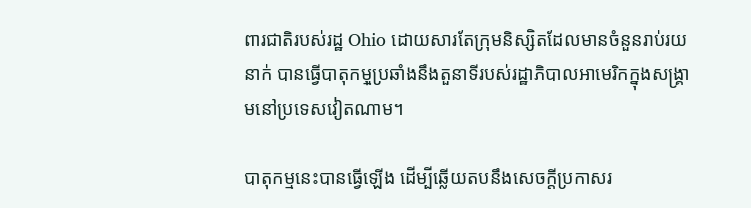ពារជាតិរបស់រដ្ឋ Ohio ដោយសារតែក្រុមនិស្សិតដែលមានចំនួនរាប់រយនាក់ បានធ្វើបាតុកមុ្មប្រឆាំងនឹងតួនាទីរបស់រដ្ឋាភិបាលអាមេរិកក្នុងសង្គ្រាមនៅប្រទេសវៀតណាម។

បាតុកម្មនេះបានធ្វើឡើង ដើម្បីឆ្លើយតបនឹងសេចក្តីប្រកាសរ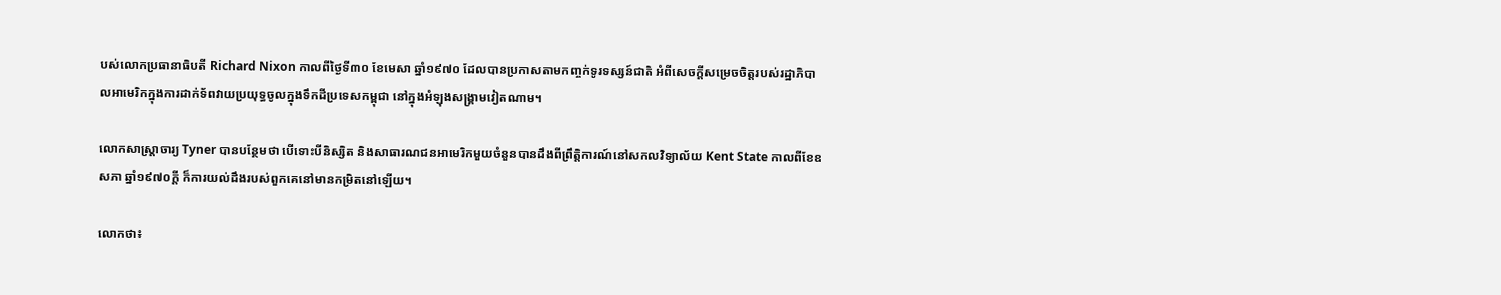បស់លោកប្រធានាធិបតី Richard Nixon កាលពីថ្ងៃទី៣០ ខែមេសា ឆ្នាំ១៩៧០ ដែលបានប្រកាសតាមកញ្ចក់ទូរទស្សន៍ជាតិ អំពីសេចក្តីសម្រេចចិត្តរបស់រដ្ឋាភិបាលអាមេរិកក្នុងការដាក់ទ័ពវាយប្រយុទ្ធចូលក្នុងទឹកដីប្រទេសកម្ពុជា នៅក្នុងអំឡុងសង្គ្រាមវៀតណាម។

លោកសាស្ត្រាចារ្យ Tyner បានបន្ថែមថា បើទោះបីនិស្សិត និងសាធារណជនអាមេរិកមួយចំនួនបានដឹងពីព្រឹត្តិការណ៍នៅសកលវិទ្យាល័យ Kent State កាលពីខែឧសភា ឆ្នាំ១៩៧០ក្តី ក៏ការយល់ដឹងរបស់ពួកគេនៅមានកម្រិតនៅឡើយ។

លោកថា៖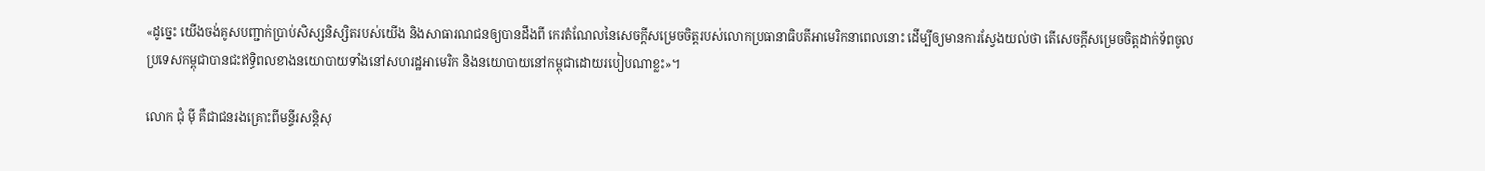«ដូច្នេះ យើងចង់គូសបញ្ជាក់ប្រាប់សិស្សនិស្សិតរបស់យើង និងសាធារណជនឲ្យបានដឹងពី កេរតំណែលនៃសេចក្តីសម្រេចចិត្តរបស់លោកប្រធានាធិបតីអាមេរិកនាពេលនោះ ដើម្បីឲ្យមានការស្វែងយល់ថា តើសេចក្តីសម្រេចចិត្តដាក់ទ័ពចូលប្រទេសកម្ពុជាបានជះឥទ្ធិពលខាងនយោបាយទាំងនៅសហរដ្ឋអាមេរិក និងនយោបាយនៅកម្ពុជាដោយរបៀបណាខ្លះ»។

លោក ជុំ ម៉ី គឺជាជនរងគ្រោះពីមន្ទីរសន្តិសុ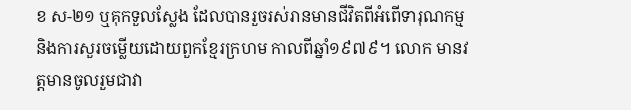ខ ស-២១ ឬគុកទួលស្លែង ដែលបានរួចរស់រានមានជីវិតពីអំពើទារុណកម្ម និងការសួរចម្លើយដោយពួកខ្មែរក្រហម កាលពីឆ្នាំ១៩៧៩។ លោក មានវត្តមានចូលរួមជាវា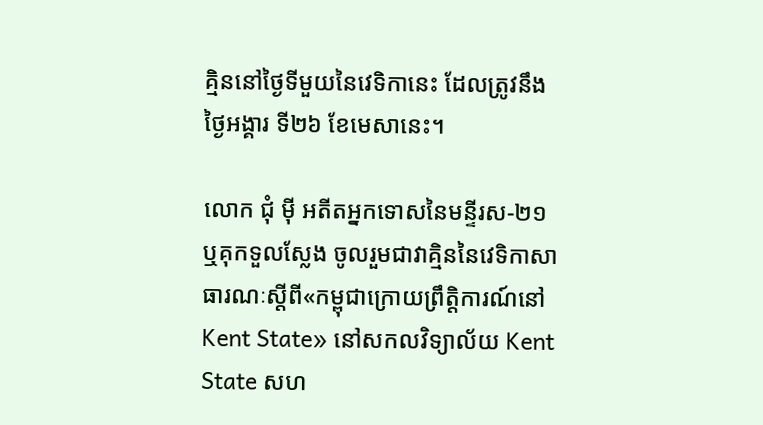គ្មិននៅថ្ងៃទីមួយនៃវេទិកានេះ ដែលត្រូវនឹងថ្ងៃអង្គារ ទី២៦ ខែមេសានេះ។

លោក ជុំ ម៉ី អតីតអ្នកទោសនៃមន្ទីរស-២១ ឬគុកទួលស្លែង ចូលរួមជាវាគ្មិននៃវេទិកាសាធារណៈស្តីពី«កម្ពុជាក្រោយព្រឹតិ្តការណ៍នៅ Kent State» នៅសកលវិទ្យាល័យ Kent State សហ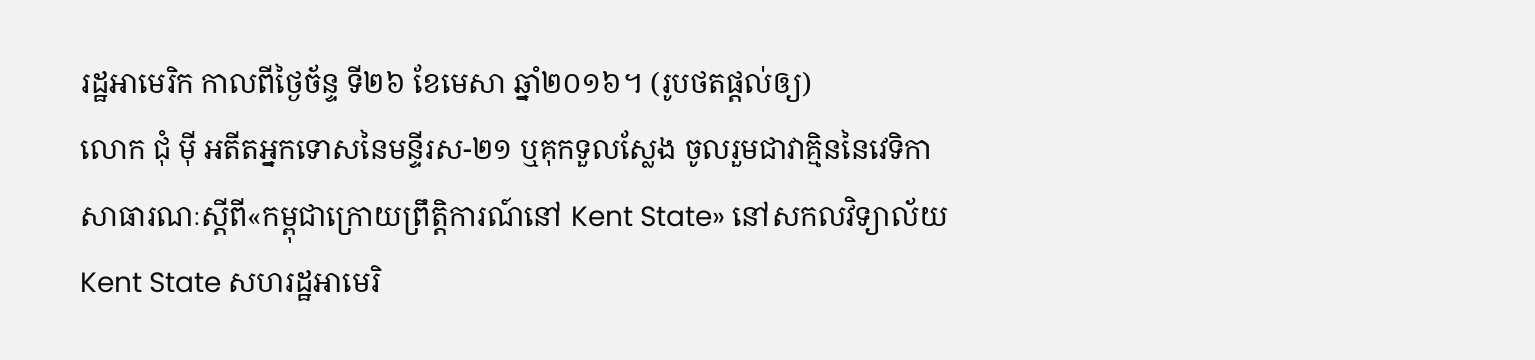រដ្ឋអាមេរិក កាលពីថ្ងៃច័ន្ទ ទី២៦ ខែមេសា ឆ្នាំ២០១៦។ (រូបថតផ្តល់ឲ្យ)
លោក ជុំ ម៉ី អតីតអ្នកទោសនៃមន្ទីរស-២១ ឬគុកទួលស្លែង ចូលរួមជាវាគ្មិននៃវេទិកាសាធារណៈស្តីពី«កម្ពុជាក្រោយព្រឹតិ្តការណ៍នៅ Kent State» នៅសកលវិទ្យាល័យ Kent State សហរដ្ឋអាមេរិ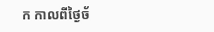ក កាលពីថ្ងៃច័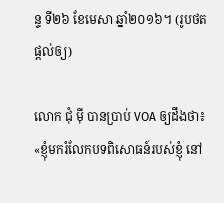ន្ទ ទី២៦ ខែមេសា ឆ្នាំ២០១៦។ (រូបថតផ្តល់ឲ្យ)

លោក ជុំ ម៉ី បានប្រាប់ VOA ឲ្យដឹងថា៖ «ខ្ញុំមករំលែកបទពិសោធន៍របស់ខ្ញុំ នៅ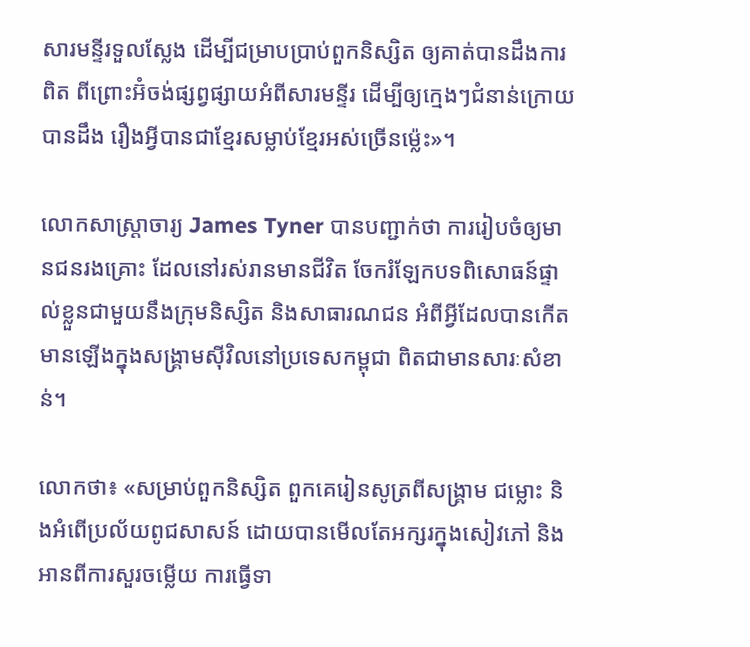សារមន្ទីរទួលស្លែង ដើម្បីជម្រាបប្រាប់ពួកនិស្សិត ឲ្យគាត់បានដឹងការពិត ពីព្រោះអ៊ំចង់ផ្សព្វផ្សាយអំពីសារមន្ទីរ ដើម្បីឲ្យក្មេងៗជំនាន់ក្រោយបានដឹង រឿងអី្វបានជាខ្មែរសម្លាប់ខ្មែរអស់ច្រើនម៉្លេះ»។

លោកសាស្ត្រាចារ្យ James Tyner បានបញ្ជាក់ថា ការរៀបចំឲ្យមានជនរងគ្រោះ ដែលនៅរស់រានមានជីវិត ចែករំឡែកបទពិសោធន៍ផ្ទាល់ខ្លួនជាមួយនឹងក្រុមនិស្សិត និងសាធារណជន អំពីអ្វីដែលបានកើតមានឡើងក្នុងសង្គ្រាមស៊ីវិលនៅប្រទេសកម្ពុជា ពិតជាមានសារៈសំខាន់។

លោកថា៖ «សម្រាប់ពួកនិស្សិត ពួកគេរៀនសូត្រពីសង្គ្រាម ជម្លោះ និងអំពើប្រល័យពូជសាសន៍ ដោយបានមើលតែអក្សរក្នុងសៀវភៅ និងអានពីការសួរចម្លើយ ការធ្វើទា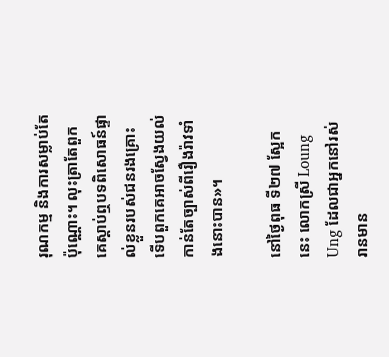រុណកម្ម និងការសម្លាប់តែប៉ុណ្ណោះ។ លុះត្រាតែពួកគេស្តាប់ឮបទពិសោធន៍ផ្ទាល់ខ្លួនរបស់ជនរងគ្រោះ ទើបពួកគេអាចស្វែងយល់កាន់តែច្បាស់ពីរឿងរ៉ាវទាំងនោះបាន»។

នៅថ្ងៃពុធ ទី២៧ ស្អែកនេះ លោកស្រី Loung Ung ដែលជាអ្នកនៅរស់រានមាន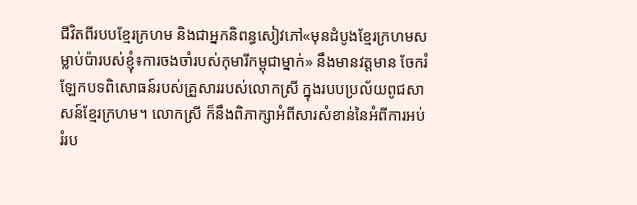ជីវិតពីរបបខ្មែរក្រហម និងជាអ្នកនិពន្ធសៀវភៅ«មុនដំបូងខ្មែរក្រហមសម្លាប់ប៉ារបស់ខ្ញុំ៖ការចងចាំរបស់កុមារីកម្ពុជាម្នាក់» នឹងមានវត្តមាន ចែករំឡែកបទពិសោធន៍របស់គ្រួសាររបស់លោកស្រី ក្នុងរបបប្រល័យពូជសាសន៍ខ្មែរក្រហម។ លោកស្រី ក៏នឹងពិភាក្សាអំពីសារសំខាន់នៃអំពីការអប់រំរប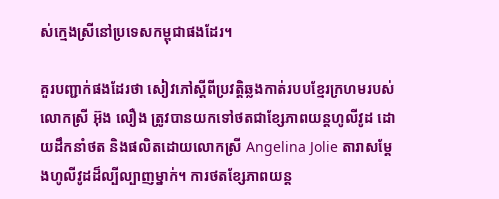ស់ក្មេងស្រីនៅប្រទេសកម្ពុជាផងដែរ។

គួរបញ្ជាក់ផងដែរថា សៀវភៅស្តីពីប្រវត្តិឆ្លងកាត់របបខ្មែរក្រហមរបស់លោកស្រី អ៊ុង លឿង ត្រូវបានយកទៅថតជាខ្សែភាពយន្តហូលីវូដ ដោយដឹកនាំថត និងផលិតដោយលោកស្រី Angelina Jolie តារាសម្តែងហូលីវូដដ៏ល្បីល្បាញម្នាក់។ ការថតខ្សែភាពយន្ត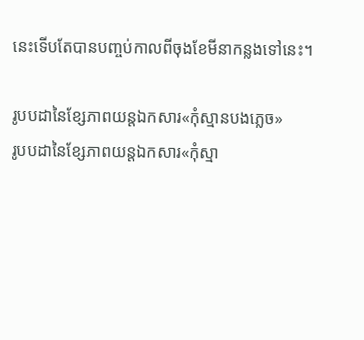នេះទើបតែបានបញ្ចប់កាលពីចុងខែមីនាកន្លងទៅនេះ។

រូបបដានៃខ្សែភាពយន្តឯកសារ«កុំស្មានបងភ្លេច»
រូបបដានៃខ្សែភាពយន្តឯកសារ«កុំស្មា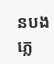នបងភ្លេ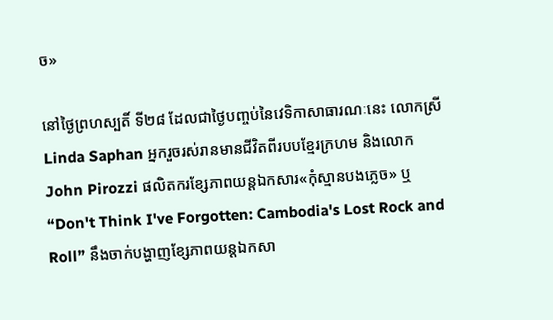ច»

នៅថ្ងៃព្រហស្បតិ៍ ទី២៨ ដែលជាថ្ងៃបញ្ចប់នៃវេទិកាសាធារណៈនេះ លោកស្រី Linda Saphan អ្នករួចរស់រានមានជីវិតពីរបបខ្មែរក្រហម និងលោក John Pirozzi ផលិតករខ្សែភាពយន្តឯកសារ«កុំស្មានបងភ្លេច» ឬ “Don't Think I've Forgotten: Cambodia's Lost Rock and Roll” នឹងចាក់បង្ហាញខ្សែភាពយន្តឯកសា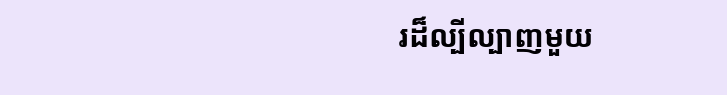រដ៏ល្បីល្បាញមួយ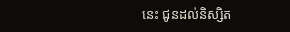នេះ ជូនដល់និស្សិត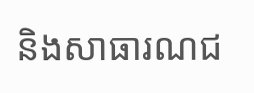និងសាធារណជ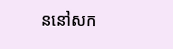ននៅសក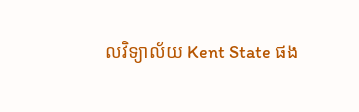លវិទ្យាល័យ Kent State ផង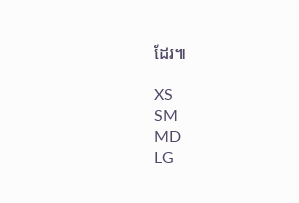ដែរ៕

XS
SM
MD
LG